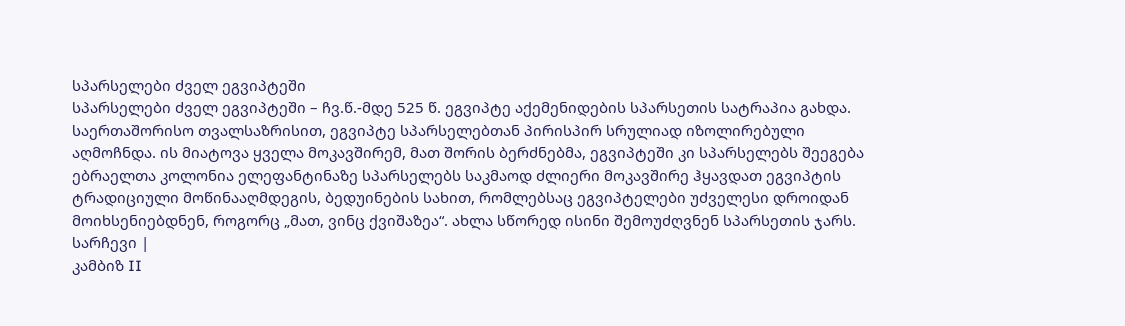სპარსელები ძველ ეგვიპტეში
სპარსელები ძველ ეგვიპტეში – ჩვ.წ.-მდე 525 წ. ეგვიპტე აქემენიდების სპარსეთის სატრაპია გახდა. საერთაშორისო თვალსაზრისით, ეგვიპტე სპარსელებთან პირისპირ სრულიად იზოლირებული აღმოჩნდა. ის მიატოვა ყველა მოკავშირემ, მათ შორის ბერძნებმა, ეგვიპტეში კი სპარსელებს შეეგება ებრაელთა კოლონია ელეფანტინაზე სპარსელებს საკმაოდ ძლიერი მოკავშირე ჰყავდათ ეგვიპტის ტრადიციული მოწინააღმდეგის, ბედუინების სახით, რომლებსაც ეგვიპტელები უძველესი დროიდან მოიხსენიებდნენ, როგორც „მათ, ვინც ქვიშაზეა“. ახლა სწორედ ისინი შემოუძღვნენ სპარსეთის ჯარს.
სარჩევი |
კამბიზ II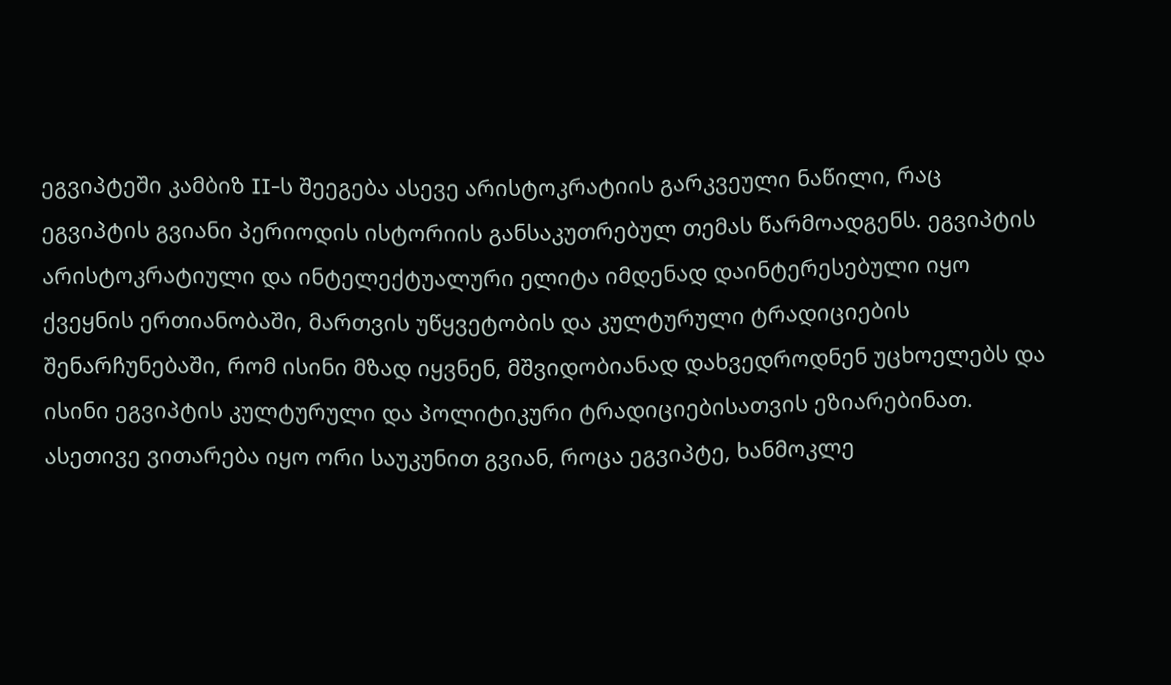ეგვიპტეში კამბიზ II-ს შეეგება ასევე არისტოკრატიის გარკვეული ნაწილი, რაც ეგვიპტის გვიანი პერიოდის ისტორიის განსაკუთრებულ თემას წარმოადგენს. ეგვიპტის არისტოკრატიული და ინტელექტუალური ელიტა იმდენად დაინტერესებული იყო ქვეყნის ერთიანობაში, მართვის უწყვეტობის და კულტურული ტრადიციების შენარჩუნებაში, რომ ისინი მზად იყვნენ, მშვიდობიანად დახვედროდნენ უცხოელებს და ისინი ეგვიპტის კულტურული და პოლიტიკური ტრადიციებისათვის ეზიარებინათ.
ასეთივე ვითარება იყო ორი საუკუნით გვიან, როცა ეგვიპტე, ხანმოკლე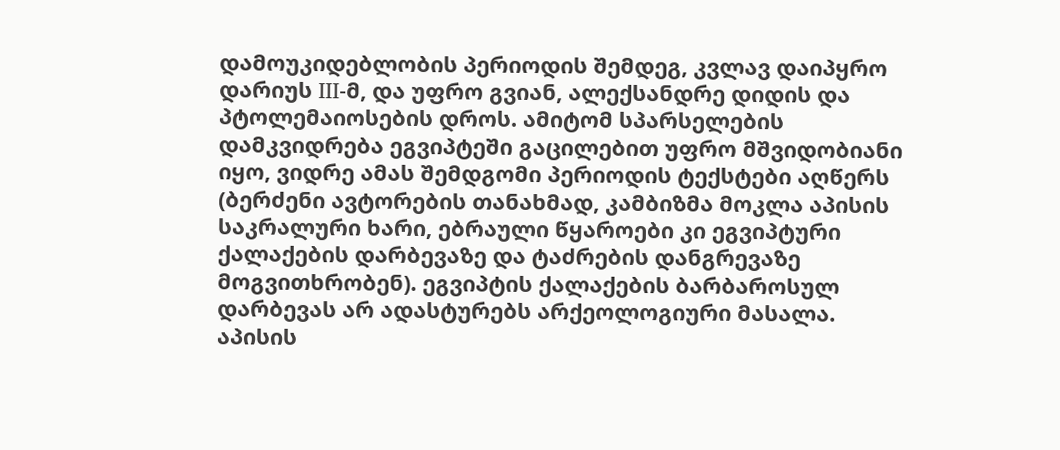დამოუკიდებლობის პერიოდის შემდეგ, კვლავ დაიპყრო დარიუს III-მ, და უფრო გვიან, ალექსანდრე დიდის და პტოლემაიოსების დროს. ამიტომ სპარსელების დამკვიდრება ეგვიპტეში გაცილებით უფრო მშვიდობიანი იყო, ვიდრე ამას შემდგომი პერიოდის ტექსტები აღწერს (ბერძენი ავტორების თანახმად, კამბიზმა მოკლა აპისის საკრალური ხარი, ებრაული წყაროები კი ეგვიპტური ქალაქების დარბევაზე და ტაძრების დანგრევაზე მოგვითხრობენ). ეგვიპტის ქალაქების ბარბაროსულ დარბევას არ ადასტურებს არქეოლოგიური მასალა. აპისის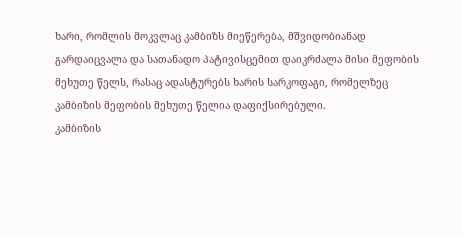ხარი, რომლის მოკვლაც კამბიზს მიეწერება, მშვიდობიანად გარდაიცვალა და სათანადო პატივისცემით დაიკრძალა მისი მეფობის მეხუთე წელს, რასაც ადასტურებს ხარის სარკოფაგი, რომელზეც კამბიზის მეფობის მეხუთე წელია დაფიქსირებული.
კამბიზის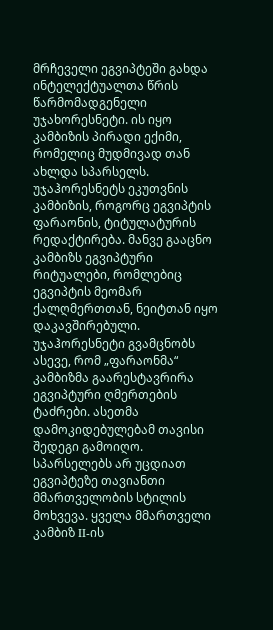მრჩეველი ეგვიპტეში გახდა ინტელექტუალთა წრის წარმომადგენელი უჯახორესნეტი. ის იყო კამბიზის პირადი ექიმი, რომელიც მუდმივად თან ახლდა სპარსელს. უჯაჰორესნეტს ეკუთვნის კამბიზის, როგორც ეგვიპტის ფარაონის, ტიტულატურის რედაქტირება. მანვე გააცნო კამბიზს ეგვიპტური რიტუალები, რომლებიც ეგვიპტის მეომარ ქალღმერთთან, ნეიტთან იყო დაკავშირებული. უჯაჰორესნეტი გვამცნობს ასევე, რომ „ფარაონმა“ კამბიზმა გაარესტავრირა ეგვიპტური ღმერთების ტაძრები. ასეთმა დამოკიდებულებამ თავისი შედეგი გამოიღო.
სპარსელებს არ უცდიათ ეგვიპტეზე თავიანთი მმართველობის სტილის მოხვევა. ყველა მმართველი კამბიზ II-ის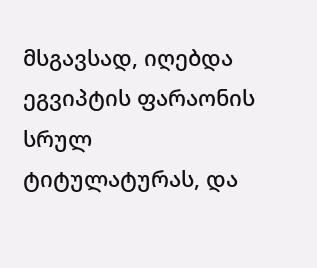მსგავსად, იღებდა ეგვიპტის ფარაონის სრულ ტიტულატურას, და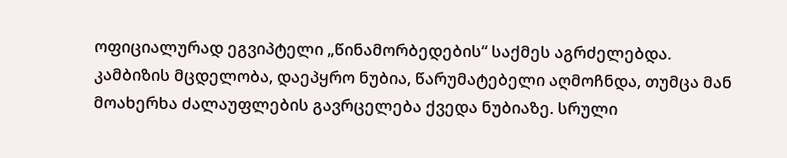ოფიციალურად ეგვიპტელი „წინამორბედების“ საქმეს აგრძელებდა. კამბიზის მცდელობა, დაეპყრო ნუბია, წარუმატებელი აღმოჩნდა, თუმცა მან მოახერხა ძალაუფლების გავრცელება ქვედა ნუბიაზე. სრული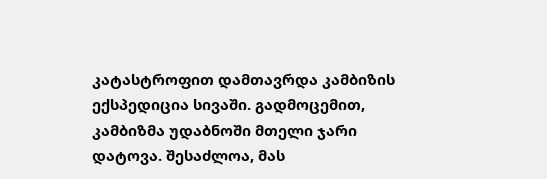კატასტროფით დამთავრდა კამბიზის ექსპედიცია სივაში. გადმოცემით, კამბიზმა უდაბნოში მთელი ჯარი დატოვა. შესაძლოა, მას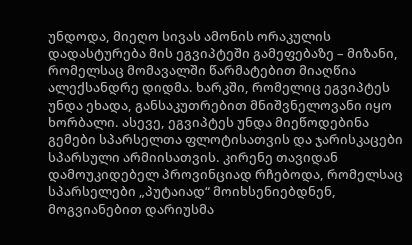უნდოდა, მიეღო სივას ამონის ორაკულის დადასტურება მის ეგვიპტეში გამეფებაზე – მიზანი, რომელსაც მომავალში წარმატებით მიაღწია ალექსანდრე დიდმა. ხარკში, რომელიც ეგვიპტეს უნდა ეხადა, განსაკუთრებით მნიშვნელოვანი იყო ხორბალი. ასევე, ეგვიპტეს უნდა მიეწოდებინა გემები სპარსელთა ფლოტისათვის და ჯარისკაცები სპარსული არმიისათვის. კირენე თავიდან დამოუკიდებელ პროვინციად რჩებოდა, რომელსაც სპარსელები „პუტაიად“ მოიხსენიებდნენ, მოგვიანებით დარიუსმა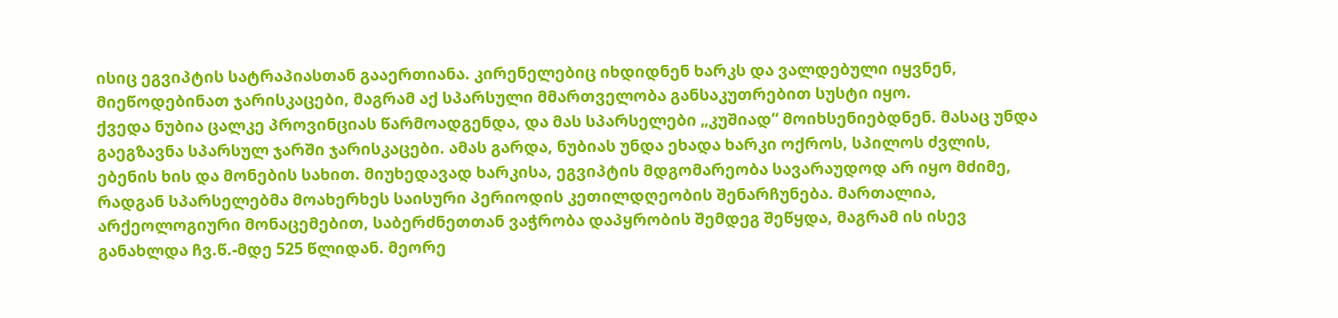ისიც ეგვიპტის სატრაპიასთან გააერთიანა. კირენელებიც იხდიდნენ ხარკს და ვალდებული იყვნენ, მიეწოდებინათ ჯარისკაცები, მაგრამ აქ სპარსული მმართველობა განსაკუთრებით სუსტი იყო.
ქვედა ნუბია ცალკე პროვინციას წარმოადგენდა, და მას სპარსელები „კუშიად“ მოიხსენიებდნენ. მასაც უნდა გაეგზავნა სპარსულ ჯარში ჯარისკაცები. ამას გარდა, ნუბიას უნდა ეხადა ხარკი ოქროს, სპილოს ძვლის, ებენის ხის და მონების სახით. მიუხედავად ხარკისა, ეგვიპტის მდგომარეობა სავარაუდოდ არ იყო მძიმე, რადგან სპარსელებმა მოახერხეს საისური პერიოდის კეთილდღეობის შენარჩუნება. მართალია, არქეოლოგიური მონაცემებით, საბერძნეთთან ვაჭრობა დაპყრობის შემდეგ შეწყდა, მაგრამ ის ისევ განახლდა ჩვ.წ.-მდე 525 წლიდან. მეორე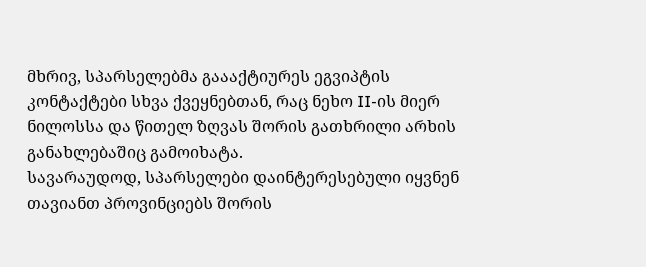მხრივ, სპარსელებმა გაააქტიურეს ეგვიპტის კონტაქტები სხვა ქვეყნებთან, რაც ნეხო II-ის მიერ ნილოსსა და წითელ ზღვას შორის გათხრილი არხის განახლებაშიც გამოიხატა.
სავარაუდოდ, სპარსელები დაინტერესებული იყვნენ თავიანთ პროვინციებს შორის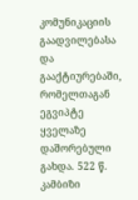კომუნიკაციის გაადვილებასა და გააქტიურებაში, რომელთაგან ეგვიპტე ყველაზე დაშორებული გახდა. 522 წ. კამბიზი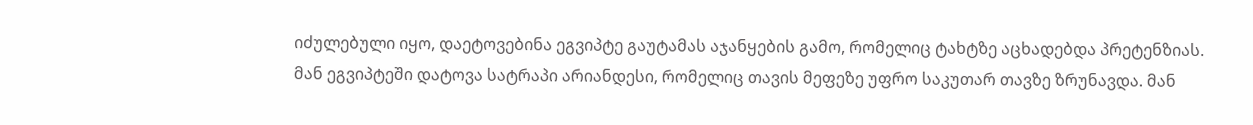იძულებული იყო, დაეტოვებინა ეგვიპტე გაუტამას აჯანყების გამო, რომელიც ტახტზე აცხადებდა პრეტენზიას. მან ეგვიპტეში დატოვა სატრაპი არიანდესი, რომელიც თავის მეფეზე უფრო საკუთარ თავზე ზრუნავდა. მან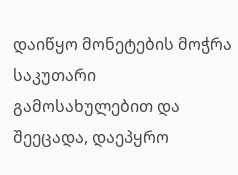დაიწყო მონეტების მოჭრა საკუთარი გამოსახულებით და შეეცადა, დაეპყრო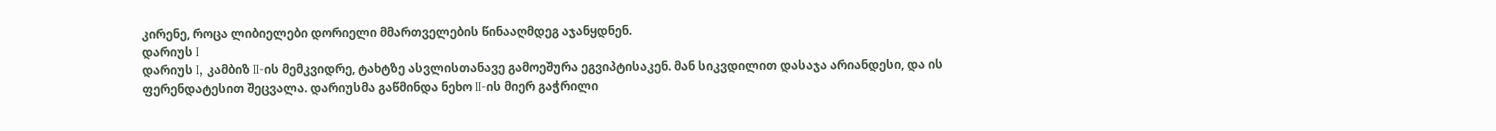კირენე, როცა ლიბიელები დორიელი მმართველების წინააღმდეგ აჯანყდნენ.
დარიუს I
დარიუს I, კამბიზ II-ის მემკვიდრე, ტახტზე ასვლისთანავე გამოეშურა ეგვიპტისაკენ. მან სიკვდილით დასაჯა არიანდესი, და ის ფერენდატესით შეცვალა. დარიუსმა გაწმინდა ნეხო II-ის მიერ გაჭრილი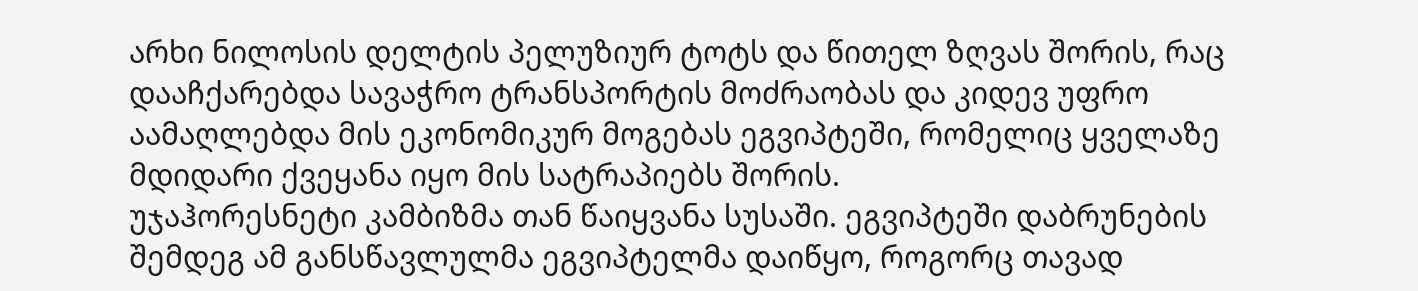არხი ნილოსის დელტის პელუზიურ ტოტს და წითელ ზღვას შორის, რაც დააჩქარებდა სავაჭრო ტრანსპორტის მოძრაობას და კიდევ უფრო აამაღლებდა მის ეკონომიკურ მოგებას ეგვიპტეში, რომელიც ყველაზე მდიდარი ქვეყანა იყო მის სატრაპიებს შორის.
უჯაჰორესნეტი კამბიზმა თან წაიყვანა სუსაში. ეგვიპტეში დაბრუნების შემდეგ ამ განსწავლულმა ეგვიპტელმა დაიწყო, როგორც თავად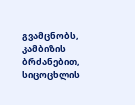გვამცნობს, კამბიზის ბრძანებით, სიცოცხლის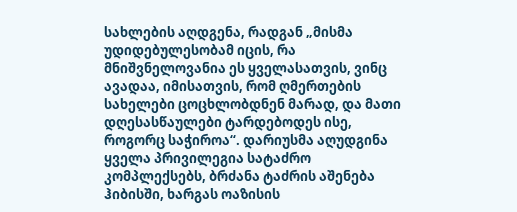სახლების აღდგენა, რადგან „მისმა უდიდებულესობამ იცის, რა მნიშვნელოვანია ეს ყველასათვის, ვინც ავადაა, იმისათვის, რომ ღმერთების სახელები ცოცხლობდნენ მარად, და მათი დღესასწაულები ტარდებოდეს ისე, როგორც საჭიროა“. დარიუსმა აღუდგინა ყველა პრივილეგია სატაძრო კომპლექსებს, ბრძანა ტაძრის აშენება ჰიბისში, ხარგას ოაზისის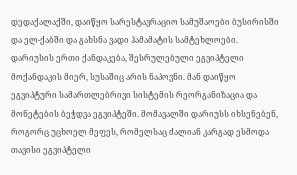დედაქალაქში, დაიწყო სარესტავრაციო სამუშაოები ბუსირისში და ელ-ქაბში და გახსნა ვადი ჰამამატის სამტეხლოები.
დარიუსის ერთი ქანდაკება, შესრულებული ეგვიპტელი მოქანდაკის მიერ, სუსაშიც არის ნაპოვნი. მან დაიწყო ეგვიპტური სამართლებრივი სისტემის რეორგანიზაცია და მონეტების ბეჭდვა ეგვიპტეში. მომავალში დარიუსს იხსენებენ, როგორც უცხოელ მეფეს, რომელსაც ძალიან კარგად ესმოდა თავისი ეგვიპტელი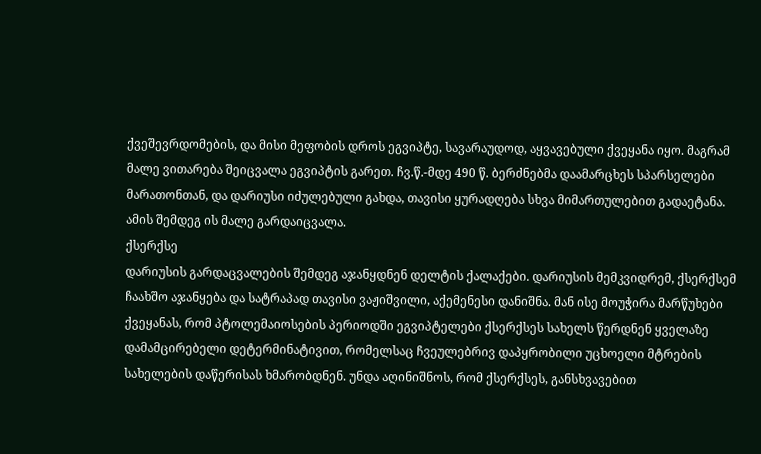ქვეშევრდომების, და მისი მეფობის დროს ეგვიპტე, სავარაუდოდ, აყვავებული ქვეყანა იყო. მაგრამ მალე ვითარება შეიცვალა ეგვიპტის გარეთ. ჩვ.წ.-მდე 490 წ. ბერძნებმა დაამარცხეს სპარსელები მარათონთან, და დარიუსი იძულებული გახდა, თავისი ყურადღება სხვა მიმართულებით გადაეტანა. ამის შემდეგ ის მალე გარდაიცვალა.
ქსერქსე
დარიუსის გარდაცვალების შემდეგ აჯანყდნენ დელტის ქალაქები. დარიუსის მემკვიდრემ, ქსერქსემ ჩაახშო აჯანყება და სატრაპად თავისი ვაჟიშვილი, აქემენესი დანიშნა. მან ისე მოუჭირა მარწუხები ქვეყანას, რომ პტოლემაიოსების პერიოდში ეგვიპტელები ქსერქსეს სახელს წერდნენ ყველაზე დამამცირებელი დეტერმინატივით, რომელსაც ჩვეულებრივ დაპყრობილი უცხოელი მტრების სახელების დაწერისას ხმარობდნენ. უნდა აღინიშნოს, რომ ქსერქსეს, განსხვავებით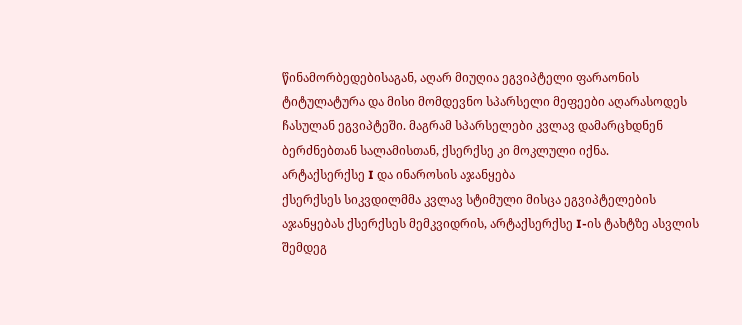წინამორბედებისაგან, აღარ მიუღია ეგვიპტელი ფარაონის ტიტულატურა და მისი მომდევნო სპარსელი მეფეები აღარასოდეს ჩასულან ეგვიპტეში. მაგრამ სპარსელები კვლავ დამარცხდნენ ბერძნებთან სალამისთან, ქსერქსე კი მოკლული იქნა.
არტაქსერქსე I და ინაროსის აჯანყება
ქსერქსეს სიკვდილმმა კვლავ სტიმული მისცა ეგვიპტელების აჯანყებას ქსერქსეს მემკვიდრის, არტაქსერქსე I-ის ტახტზე ასვლის შემდეგ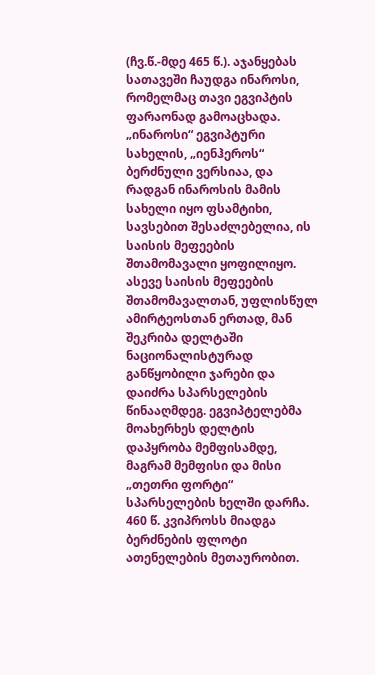(ჩვ.წ.-მდე 465 წ.). აჯანყებას სათავეში ჩაუდგა ინაროსი, რომელმაც თავი ეგვიპტის ფარაონად გამოაცხადა. „ინაროსი“ ეგვიპტური სახელის, „იენჰეროს“ ბერძნული ვერსიაა, და რადგან ინაროსის მამის სახელი იყო ფსამტიხი, სავსებით შესაძლებელია, ის საისის მეფეების შთამომავალი ყოფილიყო. ასევე საისის მეფეების შთამომავალთან, უფლისწულ ამირტეოსთან ერთად, მან შეკრიბა დელტაში ნაციონალისტურად განწყობილი ჯარები და დაიძრა სპარსელების წინააღმდეგ. ეგვიპტელებმა მოახერხეს დელტის დაპყრობა მემფისამდე, მაგრამ მემფისი და მისი „თეთრი ფორტი“ სპარსელების ხელში დარჩა.
460 წ. კვიპროსს მიადგა ბერძნების ფლოტი ათენელების მეთაურობით.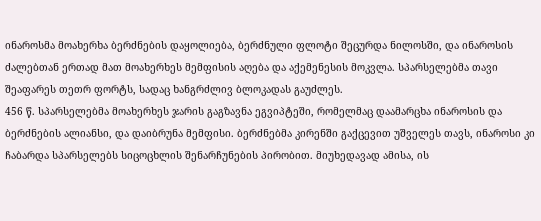ინაროსმა მოახერხა ბერძნების დაყოლიება, ბერძნული ფლოტი შეცურდა ნილოსში, და ინაროსის ძალებთან ერთად მათ მოახერხეს მემფისის აღება და აქემენესის მოკვლა. სპარსელებმა თავი შეაფარეს თეთრ ფორტს, სადაც ხანგრძლივ ბლოკადას გაუძლეს.
456 წ. სპარსელებმა მოახერხეს ჯარის გაგზავნა ეგვიპტეში, რომელმაც დაამარცხა ინაროსის და ბერძნების ალიანსი, და დაიბრუნა მემფისი. ბერძნებმა კირენში გაქცევით უშველეს თავს, ინაროსი კი ჩაბარდა სპარსელებს სიცოცხლის შენარჩუნების პირობით. მიუხედავად ამისა, ის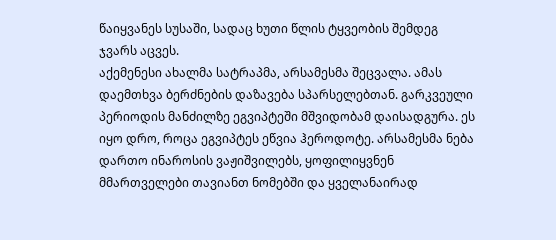წაიყვანეს სუსაში, სადაც ხუთი წლის ტყვეობის შემდეგ ჯვარს აცვეს.
აქემენესი ახალმა სატრაპმა, არსამესმა შეცვალა. ამას დაემთხვა ბერძნების დაზავება სპარსელებთან. გარკვეული პერიოდის მანძილზე ეგვიპტეში მშვიდობამ დაისადგურა. ეს იყო დრო, როცა ეგვიპტეს ეწვია ჰეროდოტე. არსამესმა ნება დართო ინაროსის ვაჟიშვილებს, ყოფილიყვნენ მმართველები თავიანთ ნომებში და ყველანაირად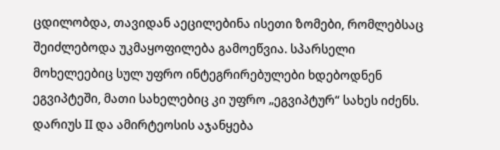ცდილობდა, თავიდან აეცილებინა ისეთი ზომები, რომლებსაც შეიძლებოდა უკმაყოფილება გამოეწვია. სპარსელი მოხელეებიც სულ უფრო ინტეგრირებულები ხდებოდნენ ეგვიპტეში, მათი სახელებიც კი უფრო „ეგვიპტურ“ სახეს იძენს.
დარიუს II და ამირტეოსის აჯანყება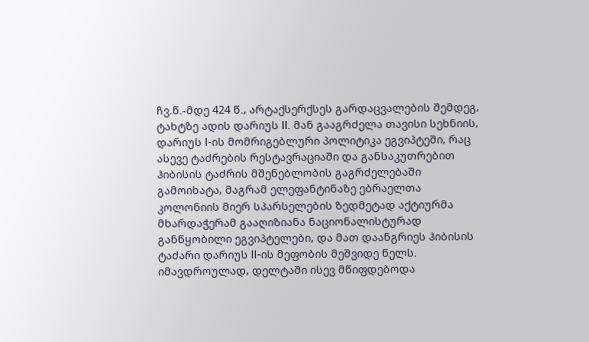ჩვ.წ.-მდე 424 წ., არტაქსერქსეს გარდაცვალების შემდეგ, ტახტზე ადის დარიუს II. მან გააგრძელა თავისი სეხნიის, დარიუს I-ის მომრიგებლური პოლიტიკა ეგვიპტეში, რაც ასევე ტაძრების რესტავრაციაში და განსაკუთრებით ჰიბისის ტაძრის მშენებლობის გაგრძელებაში გამოიხატა, მაგრამ ელეფანტინაზე ებრაელთა კოლონიის მიერ სპარსელების ზედმეტად აქტიურმა მხარდაჭერამ გააღიზიანა ნაციონალისტურად განწყობილი ეგვიპტელები, და მათ დაანგრიეს ჰიბისის ტაძარი დარიუს II-ის მეფობის მეშვიდე წელს. იმავდროულად, დელტაში ისევ მწიფდებოდა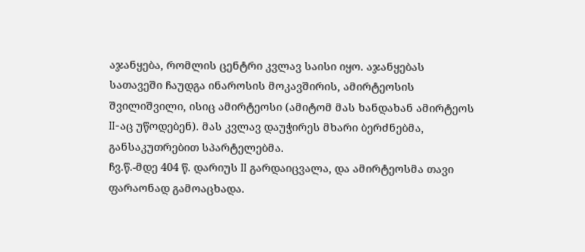აჯანყება, რომლის ცენტრი კვლავ საისი იყო. აჯანყებას სათავეში ჩაუდგა ინაროსის მოკავშირის, ამირტეოსის შვილიშვილი, ისიც ამირტეოსი (ამიტომ მას ხანდახან ამირტეოს II-აც უწოდებენ). მას კვლავ დაუჭირეს მხარი ბერძნებმა, განსაკუთრებით სპარტელებმა.
ჩვ.წ.-მდე 404 წ. დარიუს II გარდაიცვალა, და ამირტეოსმა თავი ფარაონად გამოაცხადა.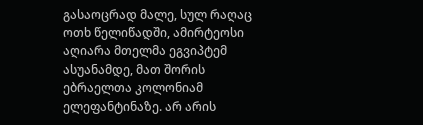გასაოცრად მალე, სულ რაღაც ოთხ წელიწადში, ამირტეოსი აღიარა მთელმა ეგვიპტემ ასუანამდე, მათ შორის ებრაელთა კოლონიამ ელეფანტინაზე. არ არის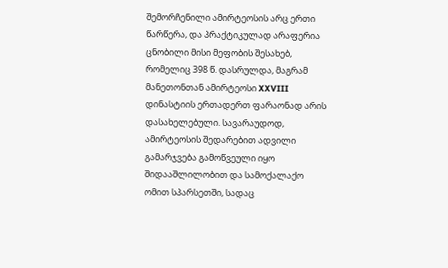შემორჩენილი ამირტეოსის არც ერთი წარწერა, და პრაქტიკულად არაფერია ცნობილი მისი მეფობის შესახებ, რომელიც 398 წ. დასრულდა, მაგრამ მანეთონთან ამირტეოსი XXVIII დინასტიის ერთადერთ ფარაონად არის დასახელებული. სავარაუდოდ, ამირტეოსის შედარებით ადვილი გამარჯვება გამოწვეული იყო შიდააშლილობით და სამოქალაქო ომით სპარსეთში, სადაც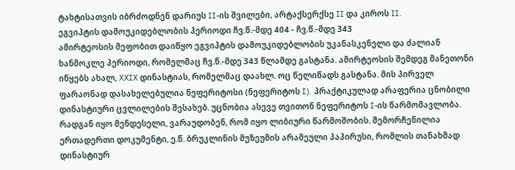ტახტისათვის იბრძოდნენ დარიუს II-ის შვილები, არტაქსერქსე II და კიროს II.
ეგვიპტის დამოუკიდებლობის პერიოდი ჩვ.წ.-მდე 404 - ჩვ.წ.-მდე 343
ამირტეოსის მეფობით დაიწყო ეგვიპტის დამოუკიდებლობის უკანასკენელი და ძალიან ხანმოკლე პერიოდი, რომელმაც ჩვ.წ.-მდე 343 წლამდე გასტანა. ამირტეოსის შემდეგ მანეთონი იწყებს ახალ, XXIX დინასტიას, რომელმაც დაახლ. ოც წელიწადს გასტანა. მის პირველ ფარაონად დასახელებულია ნეფერიტოსი (ნეფერიტოს I). პრაქტიკულად არაფერია ცნობილი დინასტიური ცვლილების შესახებ. უცნობია ასევე თვითონ ნეფერიტოს I-ის წარმომავლობა. რადგან იყო მენდესელი, ვარაუდობენ, რომ იყო ლიბიური წარმოშობის. შემორჩენილია ერთადერთი დოკუმენტი, ე.წ. ბრუკლინის მუზეუმის არამეული პაპირუსი, რომლის თანახმად დინასტიურ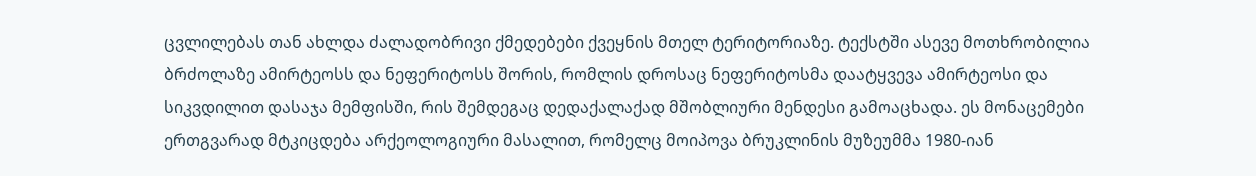ცვლილებას თან ახლდა ძალადობრივი ქმედებები ქვეყნის მთელ ტერიტორიაზე. ტექსტში ასევე მოთხრობილია ბრძოლაზე ამირტეოსს და ნეფერიტოსს შორის, რომლის დროსაც ნეფერიტოსმა დაატყვევა ამირტეოსი და სიკვდილით დასაჯა მემფისში, რის შემდეგაც დედაქალაქად მშობლიური მენდესი გამოაცხადა. ეს მონაცემები ერთგვარად მტკიცდება არქეოლოგიური მასალით, რომელც მოიპოვა ბრუკლინის მუზეუმმა 1980-იან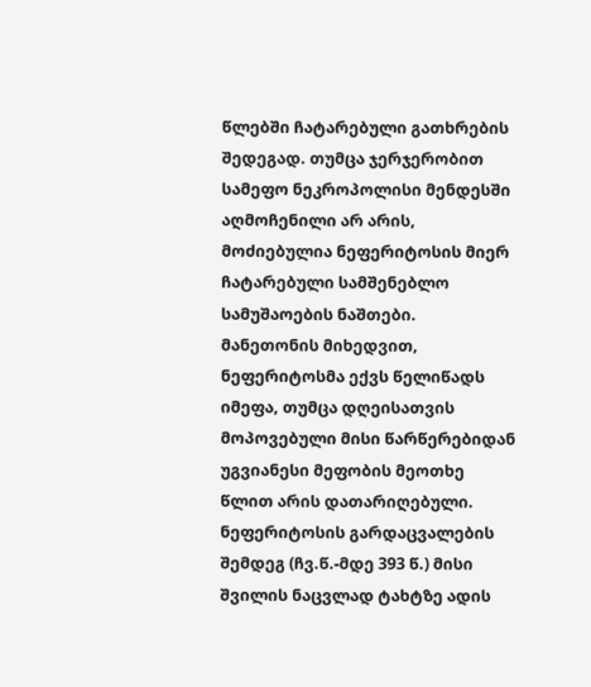წლებში ჩატარებული გათხრების შედეგად. თუმცა ჯერჯერობით სამეფო ნეკროპოლისი მენდესში აღმოჩენილი არ არის, მოძიებულია ნეფერიტოსის მიერ ჩატარებული სამშენებლო სამუშაოების ნაშთები. მანეთონის მიხედვით, ნეფერიტოსმა ექვს წელიწადს იმეფა, თუმცა დღეისათვის მოპოვებული მისი წარწერებიდან უგვიანესი მეფობის მეოთხე წლით არის დათარიღებული.
ნეფერიტოსის გარდაცვალების შემდეგ (ჩვ.წ.-მდე 393 წ.) მისი შვილის ნაცვლად ტახტზე ადის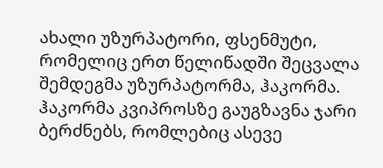ახალი უზურპატორი, ფსენმუტი, რომელიც ერთ წელიწადში შეცვალა შემდეგმა უზურპატორმა, ჰაკორმა. ჰაკორმა კვიპროსზე გაუგზავნა ჯარი ბერძნებს, რომლებიც ასევე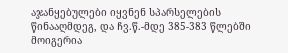აჯანყებულები იყვნენ სპარსელების წინააღმდეგ, და ჩვ.წ.-მდე 385-383 წლებში მოიგერია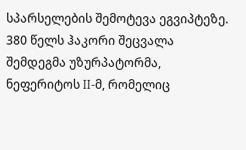სპარსელების შემოტევა ეგვიპტეზე. 380 წელს ჰაკორი შეცვალა შემდეგმა უზურპატორმა, ნეფერიტოს II-მ, რომელიც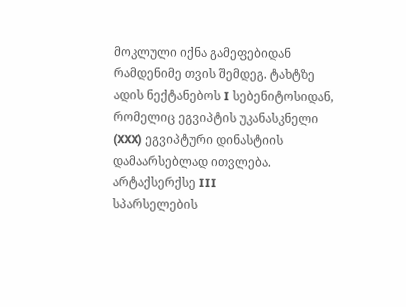მოკლული იქნა გამეფებიდან რამდენიმე თვის შემდეგ. ტახტზე ადის ნექტანებოს I სებენიტოსიდან, რომელიც ეგვიპტის უკანასკნელი (XXX) ეგვიპტური დინასტიის დამაარსებლად ითვლება.
არტაქსერქსე III
სპარსელების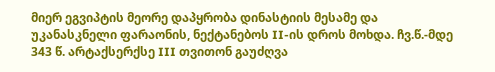მიერ ეგვიპტის მეორე დაპყრობა დინასტიის მესამე და უკანასკნელი ფარაონის, ნექტანებოს II-ის დროს მოხდა. ჩვ.წ.-მდე 343 წ. არტაქსერქსე III თვითონ გაუძღვა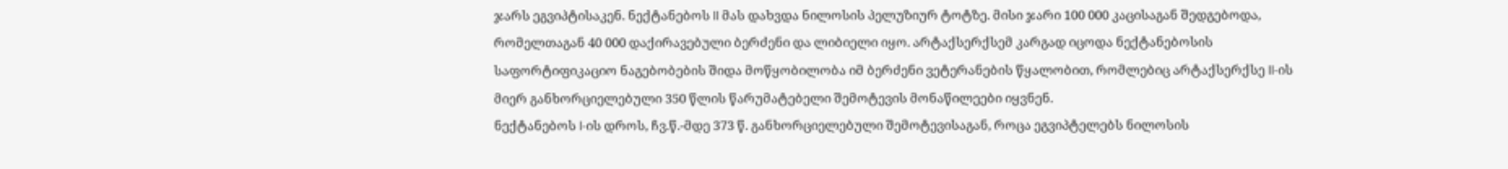ჯარს ეგვიპტისაკენ. ნექტანებოს II მას დახვდა ნილოსის პელუზიურ ტოტზე. მისი ჯარი 100 000 კაცისაგან შედგებოდა, რომელთაგან 40 000 დაქირავებული ბერძენი და ლიბიელი იყო. არტაქსერქსემ კარგად იცოდა ნექტანებოსის საფორტიფიკაციო ნაგებობების შიდა მოწყობილობა იმ ბერძენი ვეტერანების წყალობით, რომლებიც არტაქსერქსე II-ის მიერ განხორციელებული 350 წლის წარუმატებელი შემოტევის მონაწილეები იყვნენ.
ნექტანებოს I-ის დროს, ჩვ.წ.-მდე 373 წ. განხორციელებული შემოტევისაგან, როცა ეგვიპტელებს ნილოსის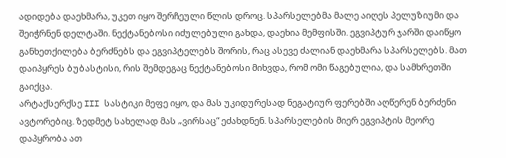ადიდება დაეხმარა, უკეთ იყო შერჩეული წლის დროც. სპარსელებმა მალე აიღეს პელუზიუმი და შეიჭრნენ დელტაში. ნექტანებოსი იძულებული გახდა, დაეხია მემფისში. ეგვიპტურ ჯარში დაიწყო განხეთქილება ბერძნებს და ეგვიპტელებს შორის, რაც ასევე ძალიან დაეხმარა სპარსელებს. მათ დაიპყრეს ბუბასტისი, რის შემდეგაც ნექტანებოსი მიხვდა, რომ ომი წაგებულია, და სამხრეთში გაიქცა.
არტაქსერქსე III სასტიკი მეფე იყო, და მას უკიდურესად ნეგატიურ ფერებში აღწერენ ბერძენი ავტორებიც. ზედმეტ სახელად მას „ვირსაც“ ეძახდნენ. სპარსელების მიერ ეგვიპტის მეორე დაპყრობა ათ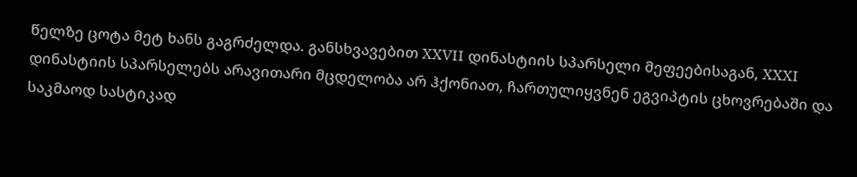წელზე ცოტა მეტ ხანს გაგრძელდა. განსხვავებით XXVII დინასტიის სპარსელი მეფეებისაგან, XXXI დინასტიის სპარსელებს არავითარი მცდელობა არ ჰქონიათ, ჩართულიყვნენ ეგვიპტის ცხოვრებაში და საკმაოდ სასტიკად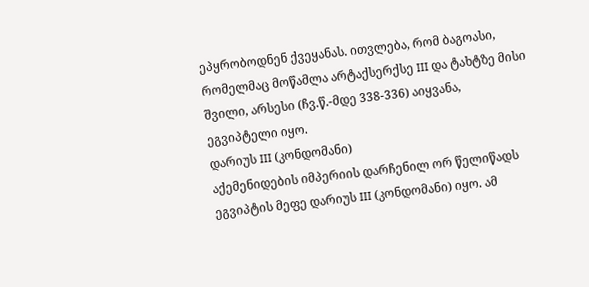ეპყრობოდნენ ქვეყანას. ითვლება, რომ ბაგოასი, რომელმაც მოწამლა არტაქსერქსე III და ტახტზე მისი შვილი, არსესი (ჩვ.წ.-მდე 338-336) აიყვანა, ეგვიპტელი იყო.
დარიუს III (კონდომანი)
აქემენიდების იმპერიის დარჩენილ ორ წელიწადს ეგვიპტის მეფე დარიუს III (კონდომანი) იყო. ამ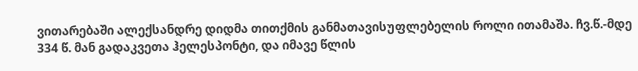ვითარებაში ალექსანდრე დიდმა თითქმის განმათავისუფლებელის როლი ითამაშა. ჩვ.წ.-მდე 334 წ. მან გადაკვეთა ჰელესპონტი, და იმავე წლის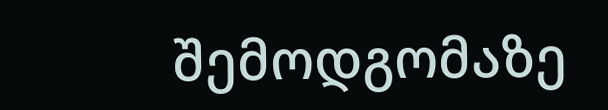შემოდგომაზე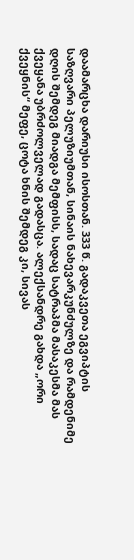დაამარცხა დარიუსი ისოსთან. 333 წ. გადაკვეთა ეგვიპტის საზღვარი პელუზიუმთან, სინაის ნახევარკუნძულზე და რამდენიმე დღის შემდეგ მიადგა მემფისს, სადაც სატრაპმა მასაკესმა მას ქვეყანა უბრძოლველად გადასცა. ალექსანდრე გახდა „ორი ქვეყნის“ მეფე, ცოტა ხნის შემდეგ კი, სივას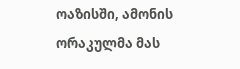ოაზისში, ამონის ორაკულმა მას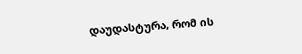დაუდასტურა, რომ ის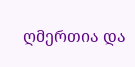ღმერთია და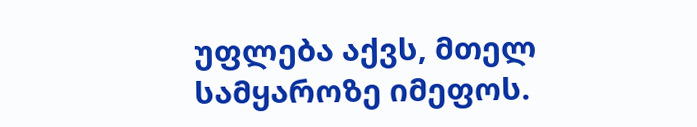უფლება აქვს, მთელ სამყაროზე იმეფოს.